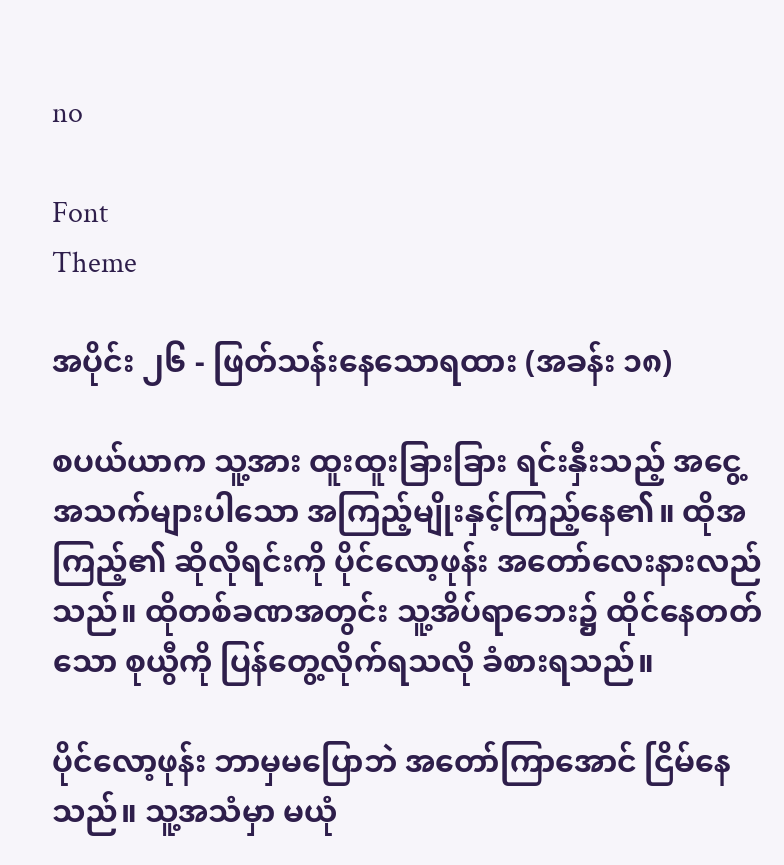no

Font
Theme

အပိုင်း ၂၆ - ဖြတ်သန်းနေသောရထား (အခန်း ၁၈)

စပယ်ယာက သူ့အား ထူးထူးခြားခြား ရင်းနှီးသည့် အငွေ့အသက်များပါသော အကြည့်မျိုးနှင့်ကြည့်နေ၏။ ထိုအကြည့်၏ ဆိုလိုရင်းကို ပိုင်လော့ဖုန်း အတော်လေးနားလည်သည်။ ထိုတစ်ခဏအတွင်း သူ့အိပ်ရာဘေး၌ ထိုင်နေတတ်သော စုယွီကို ပြန်တွေ့လိုက်ရသလို ခံစားရသည်။

ပိုင်လော့ဖုန်း ဘာမှမပြောဘဲ အတော်ကြာအောင် ငြိမ်နေသည်။ သူ့အသံမှာ မယုံ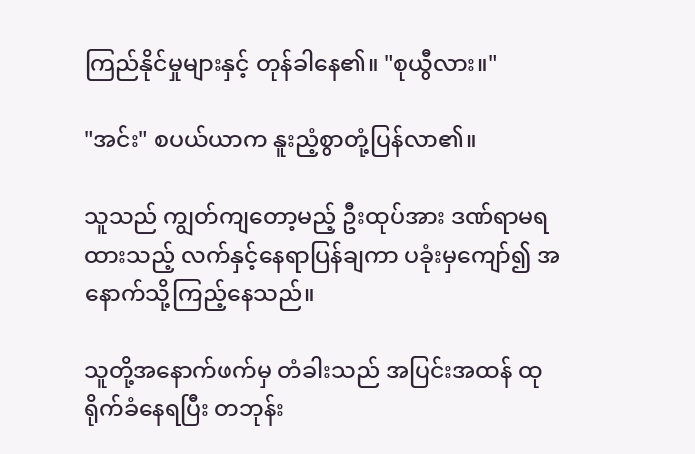ကြည်နိုင်မှုများနှင့် တုန်ခါနေ၏။ "စုယွီလား။"

"အင်း" စပယ်ယာက နူးညံ့စွာတုံ့ပြန်လာ၏။

သူသည် ကျွတ်ကျတော့မည့် ဦးထုပ်အား ဒဏ်ရာမရထားသည့် လက်နှင့်နေရာပြန်ချကာ ပခုံးမှကျော်၍ အနောက်သို့ကြည့်နေသည်။

သူတို့အနောက်ဖက်မှ တံခါးသည် အပြင်းအထန် ထုရိုက်ခံနေရပြီး တဘုန်း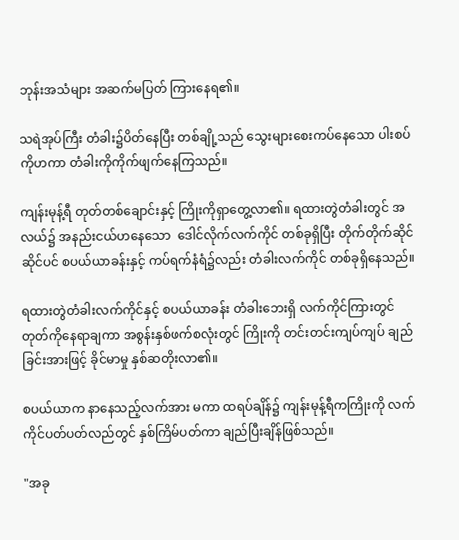ဘုန်းအသံများ အဆက်မပြတ် ကြားနေရ၏။

သရဲအုပ်ကြီး တံခါး၌ပိတ်နေပြီး တစ်ချို့သည် သွေးများစေးကပ်နေသော ပါးစပ်ကိုဟကာ တံခါးကိုကိုက်ဖျက်နေကြသည်။

ကျန်းမုန့်ရီ တုတ်တစ်ချောင်းနှင့် ကြိုးကိုရှာတွေ့လာ၏။ ရထားတွဲတံခါးတွင် အလယ်၌ အနည်းငယ်ဟနေသော  ဒေါင်လိုက်လက်ကိုင် တစ်ခုရှိပြီး တိုက်တိုက်ဆိုင်ဆိုင်ပင် စပယ်ယာခန်းနှင့် ကပ်ရက်နံရံ၌လည်း တံခါးလက်ကိုင် တစ်ခုရှိနေသည်။

ရထားတွဲတံခါးလက်ကိုင်နှင့် စပယ်ယာခန်း တံခါးဘေးရှိ လက်ကိုင်ကြားတွင် တုတ်ကိုနေရာချကာ အစွန်းနှစ်ဖက်စလုံးတွင် ကြိုးကို တင်းတင်းကျပ်ကျပ် ချည်ခြင်းအားဖြင့် ခိုင်မာမှု နှစ်ဆတိုးလာ၏။

စပယ်ယာက နာနေသည့်လက်အား မကာ ထရပ်ချိန်၌ ကျန်းမုန့်ရီကကြိုးကို လက်ကိုင်ပတ်ပတ်လည်တွင် နှစ်ကြိမ်ပတ်ကာ ချည်ပြီးချိန်ဖြစ်သည်။

"အခု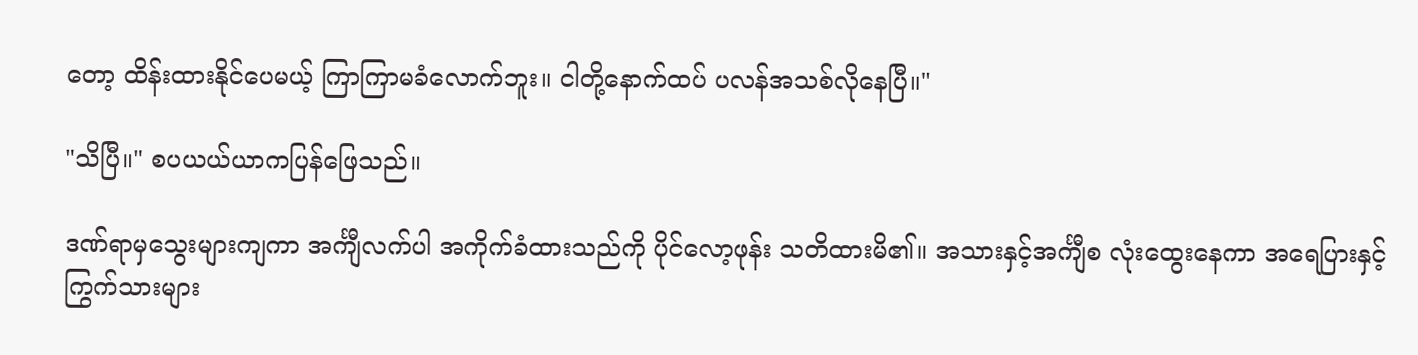တော့ ထိန်းထားနိုင်ပေမယ့် ကြာကြာမခံလောက်ဘူး။ ငါတို့နောက်ထပ် ပလန်အသစ်လိုနေပြီ။"

"သိပြီ။" စပယယ်ယာကပြန်ဖြေသည်။

ဒဏ်ရာမှသွေးများကျကာ အင်္ကျီလက်ပါ အကိုက်ခံထားသည်ကို ပိုင်လော့ဖုန်း သတိထားမိ၏။ အသားနှင့်အင်္ကျီစ လုံးထွေးနေကာ အရေပြားနှင့် ကြွက်သားများ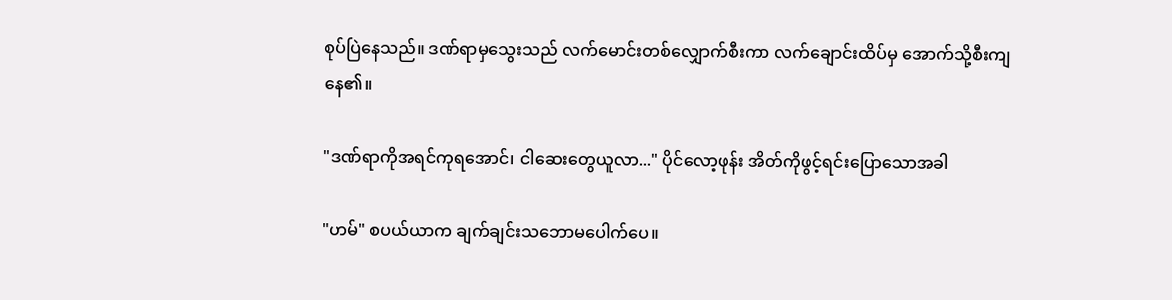စုပ်ပြဲနေသည်။ ဒဏ်ရာမှသွေးသည် လက်မောင်းတစ်လျှောက်စီးကာ လက်ချောင်းထိပ်မှ အောက်သို့စီးကျနေ၏။

"ဒဏ်ရာကိုအရင်ကုရအောင်၊ ငါဆေးတွေယူလာ..." ပိုင်လော့ဖုန်း အိတ်ကိုဖွင့်ရင်းပြောသောအခါ

"ဟမ်" စပယ်ယာက ချက်ချင်းသဘောမပေါက်ပေ။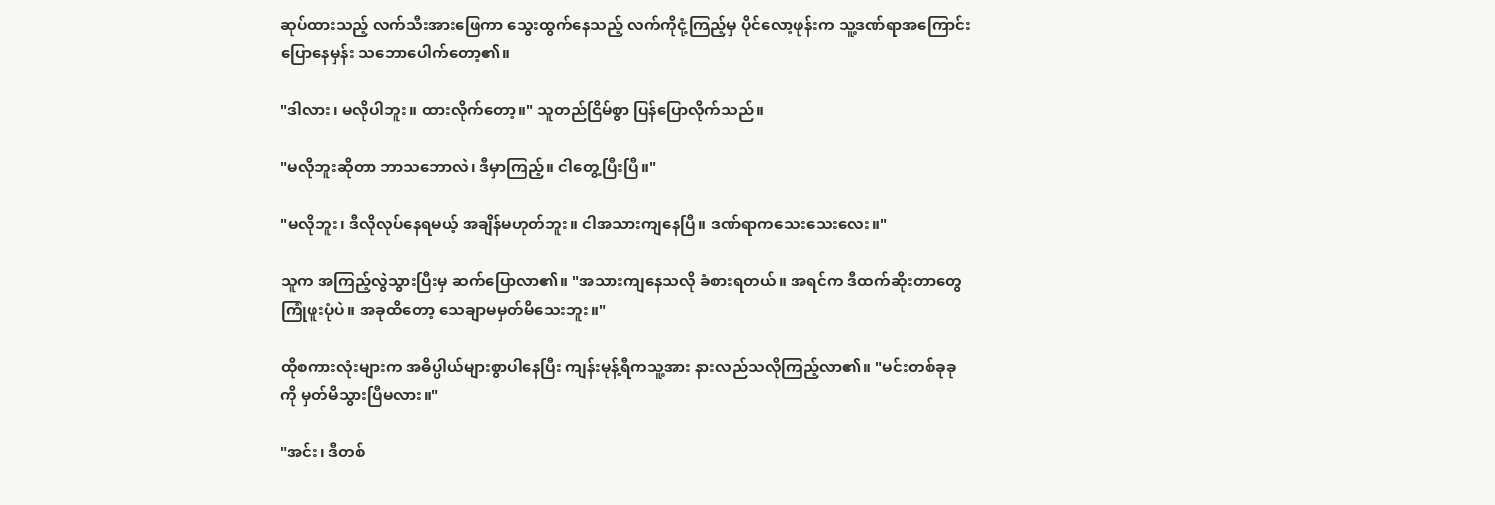ဆုပ်ထားသည့် လက်သီးအားဖြေကာ သွေးထွက်နေသည့် လက်ကိုငုံ့ကြည့်မှ ပိုင်လော့ဖုန်းက သူ့ဒဏ်ရာအကြောင်းပြောနေမှန်း သဘောပေါက်တော့၏။

"ဒါလား၊ မလိုပါဘူး။ ထားလိုက်တော့။" သူတည်ငြိမ်စွာ ပြန်ပြောလိုက်သည်။

"မလိုဘူးဆိုတာ ဘာသဘောလဲ၊ ဒီမှာကြည့်။ ငါတွေ့ပြီးပြီ။"

"မလိုဘူး၊ ဒီလိုလုပ်နေရမယ့် အချိန်မဟုတ်ဘူး။ ငါအသားကျနေပြီ။ ဒဏ်ရာကသေးသေးလေး။"

သူက အကြည့်လွဲသွားပြီးမှ ဆက်ပြောလာ၏။ "အသားကျနေသလို ခံစားရတယ်။ အရင်က ဒီထက်ဆိုးတာတွေ ကြုံဖူးပုံပဲ။ အခုထိတော့ သေချာမမှတ်မိသေးဘူး။"

ထိုစကားလုံးများက အဓိပ္ပါယ်များစွာပါနေပြီး ကျန်းမုန့်ရီကသူ့အား နားလည်သလိုကြည့်လာ၏။ "မင်းတစ်ခုခုကို မှတ်မိသွားပြီမလား။"

"အင်း၊ ဒီတစ်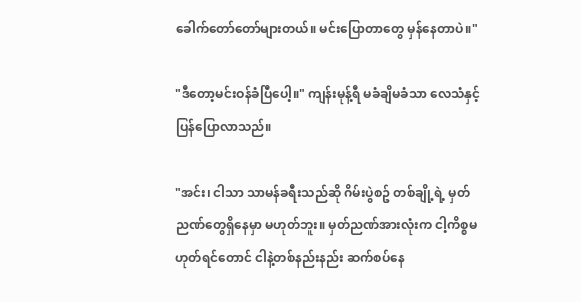ခေါက်တော်တော်များတယ်။ မင်းပြောတာတွေ မှန်နေတာပဲ။"

"ဒီတော့မင်းဝန်ခံပြီပေါ့။" ကျန်းမုန့်ရီ မခံချိမခံသာ လေသံနှင့်ပြန်ပြောလာသည်။

"အင်း၊ ငါသာ သာမန်ခရီးသည်ဆို ဂိမ်းပွဲစဥ် တစ်ချို့ရဲ့ မှတ်ညဏ်တွေရှိနေမှာ မဟုတ်ဘူး။ မှတ်ညဏ်အားလုံးက ငါ့ကိစ္စမဟုတ်ရင်တောင် ငါနဲ့တစ်နည်းနည်း ဆက်စပ်နေ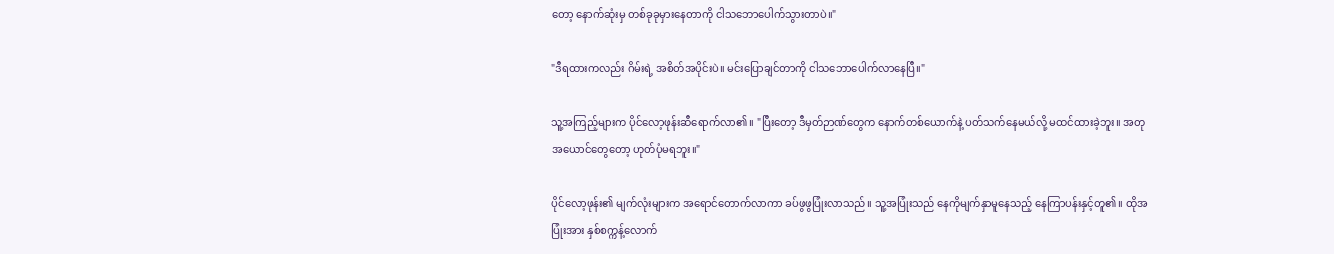တော့ နောက်ဆုံးမှ တစ်ခုခုမှားနေတာကို ငါသဘောပေါက်သွားတာပဲ။"

"ဒီရထားကလည်း ဂိမ်းရဲ့ အစိတ်အပိုင်းပဲ။ မင်းပြောချင်တာကို ငါသဘောပေါက်လာနေပြီ။"

သူ့အကြည့်များက ပိုင်လော့ဖုန်းဆီရောက်လာ၏။ "ပြီးတော့ ဒီမှတ်ဉာဏ်တွေက နောက်တစ်ယောက်နဲ့ ပတ်သက်နေမယ်လို့ မထင်ထားခဲ့ဘူး။ အတုအယောင်တွေတော့ ဟုတ်ပုံမရဘူး။"

ပိုင်လော့ဖုန်း၏ မျက်လုံးများက အရောင်တောက်လာကာ ခပ်ဖွဖွပြုံးလာသည်။ သူ့အပြုံးသည် နေကိုမျက်နှာမူနေသည့် နေကြာပန်းနှင့်တူ၏။ ထိုအပြုံးအား နှစ်စက္ကန့်လောက်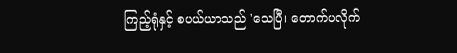ကြည့်ရုံနှင့် စပယ်ယာသည် 'သေပြီ၊ တောက်ပလိုက်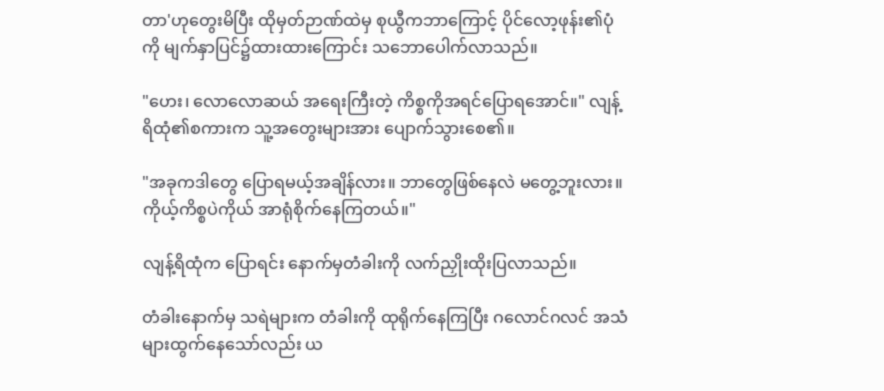တာ'ဟုတွေးမိပြီး ထိုမှတ်ဉာဏ်ထဲမှ စုယွီကဘာကြောင့် ပိုင်လော့ဖုန်း၏ပုံကို မျက်နှာပြင်၌ထားထားကြောင်း သဘောပေါက်လာသည်။

"ဟေး၊ လောလောဆယ် အရေးကြီးတဲ့ ကိစ္စကိုအရင်ပြောရအောင်။" လျန့်ရိထုံ၏စကားက သူ့အတွေးများအား ပျောက်သွားစေ၏။

"အခုကဒါတွေ ပြောရမယ့်အချိန်လား။ ဘာတွေဖြစ်နေလဲ မတွေ့ဘူးလား။ ကိုယ့်ကိစ္စပဲကိုယ် အာရုံစိုက်နေကြတယ်။"

လျန့်ရိထုံက ပြောရင်း နောက်မှတံခါးကို လက်ညှိုးထိုးပြလာသည်။

တံခါးနောက်မှ သရဲများက တံခါးကို ထုရိုက်နေကြပြီး ဂလောင်ဂလင် အသံများထွက်နေသော်လည်း ယ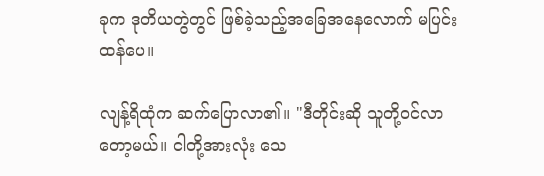ခုက ဒုတိယတွဲတွင် ဖြစ်ခဲ့သည့်အခြေအနေလောက် မပြင်းထန်ပေ။

လျန့်ရိထုံက ဆက်ပြောလာ၏။ "ဒီတိုင်းဆို သူတို့ဝင်လာတော့မယ်။ ငါတို့အားလုံး သေ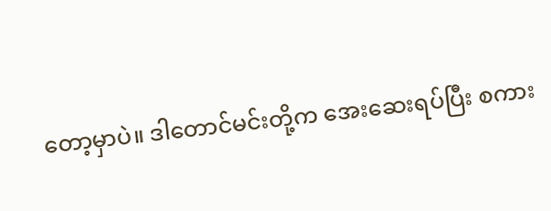တော့မှာပဲ။ ဒါတောင်မင်းတို့က အေးဆေးရပ်ပြီး စကား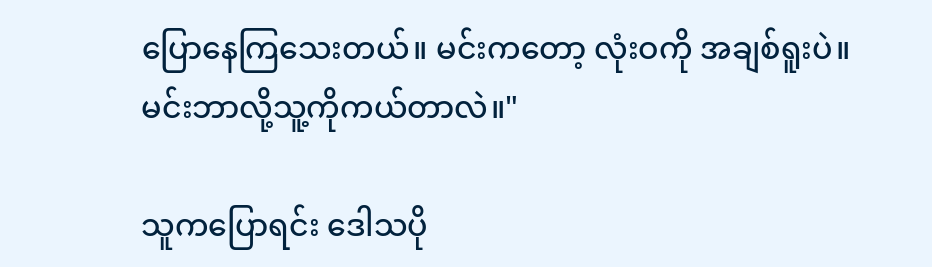ပြောနေကြသေးတယ်။ မင်းကတော့ လုံးဝကို အချစ်ရူးပဲ။ မင်းဘာလို့သူ့ကိုကယ်တာလဲ။"

သူကပြောရင်း ဒေါသပို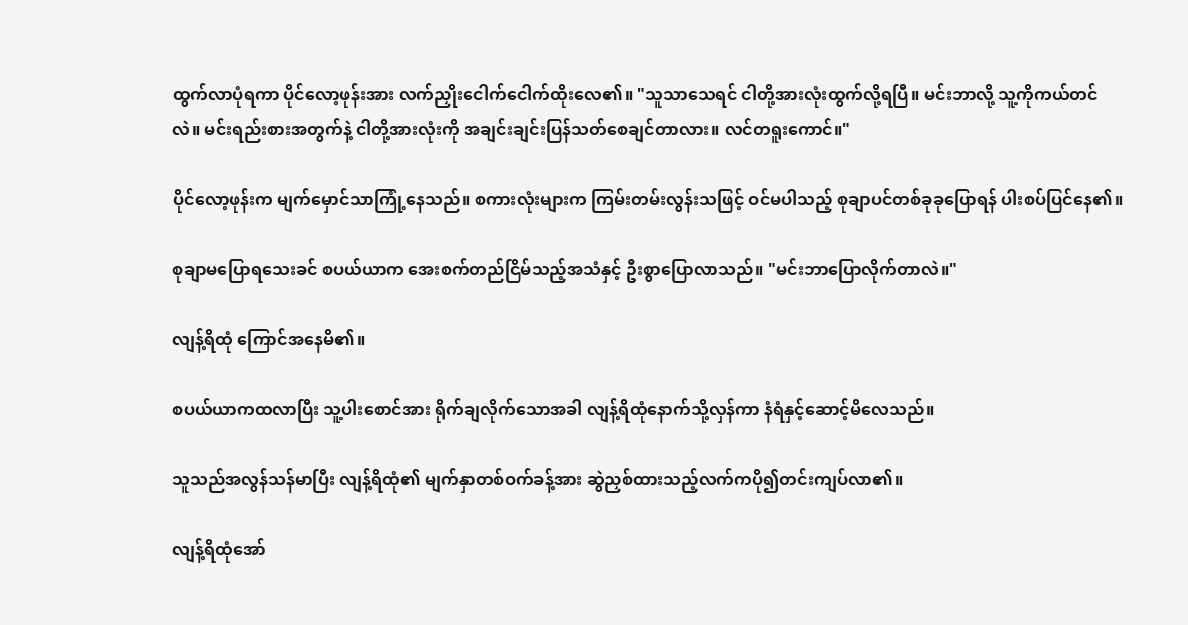ထွက်လာပုံရကာ ပိုင်လော့ဖုန်းအား လက်ညှိုးငေါက်ငေါက်ထိုးလေ၏။ "သူသာသေရင် ငါတို့အားလုံးထွက်လို့ရပြီ။ မင်းဘာလို့ သူ့ကိုကယ်တင်လဲ။ မင်းရည်းစားအတွက်နဲ့ ငါတို့အားလုံးကို အချင်းချင်းပြန်သတ်စေချင်တာလား။ လင်တရူးကောင်။"

ပိုင်လော့ဖုန်းက မျက်မှောင်သာကြုံ့နေသည်။ စကားလုံးများက ကြမ်းတမ်းလွန်းသဖြင့် ဝင်မပါသည့် စုချာပင်တစ်ခုခုပြောရန် ပါးစပ်ပြင်နေ၏။

စုချာမပြောရသေးခင် စပယ်ယာက အေးစက်တည်ငြိမ်သည့်အသံနှင့် ဦးစွာပြောလာသည်။ "မင်းဘာပြောလိုက်တာလဲ။"

လျန့်ရိထုံ ကြောင်အနေမိ၏။

စပယ်ယာကထလာပြီး သူ့ပါးစောင်အား ရိုက်ချလိုက်သောအခါ လျန့်ရိထုံနောက်သို့လှန်ကာ နံရံနှင့်ဆောင့်မိလေသည်။

သူသည်အလွန်သန်မာပြီး လျန့်ရိထုံ၏ မျက်နှာတစ်ဝက်ခန့်အား ဆွဲညှစ်ထားသည့်လက်ကပို၍တင်းကျပ်လာ၏။

လျန့်ရိထုံအော်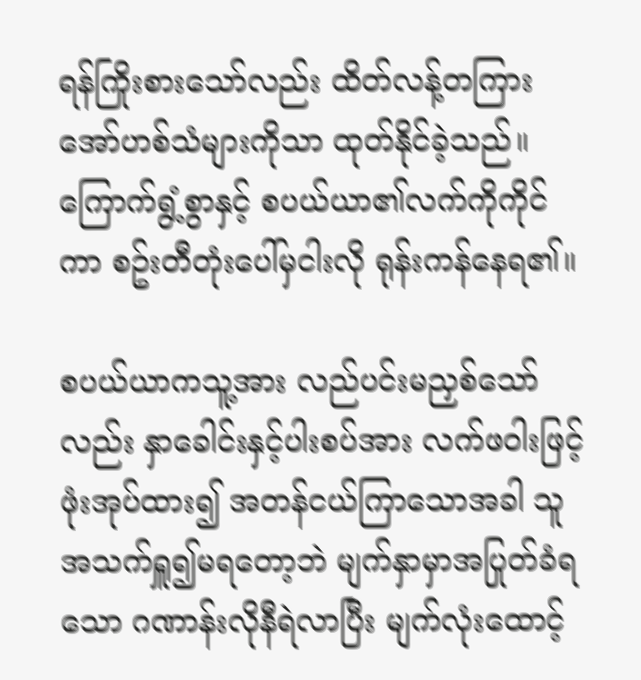ရန်ကြိုးစားသော်လည်း ထိတ်လန့်တကြား အော်ဟစ်သံများကိုသာ ထုတ်နိုင်ခဲ့သည်။ ကြောက်ရွံ့စွာနှင့် စပယ်ယာ၏လက်ကိုကိုင်ကာ စဥ်းတီတုံးပေါ်မှငါးလို ရုန်းကန်နေရ၏။

စပယ်ယာကသူ့အား လည်ပင်းမညှစ်သော်လည်း နှာခေါင်းနှင့်ပါးစပ်အား လက်ဖဝါးဖြင့်ဖုံးအုပ်ထား၍ အတန်ငယ်ကြာသောအခါ သူအသက်ရှူ၍မရတော့ဘဲ မျက်နှာမှာအပြုတ်ခံရသော ဂဏာန်းလိုနီရဲလာပြီး မျက်လုံးထောင့်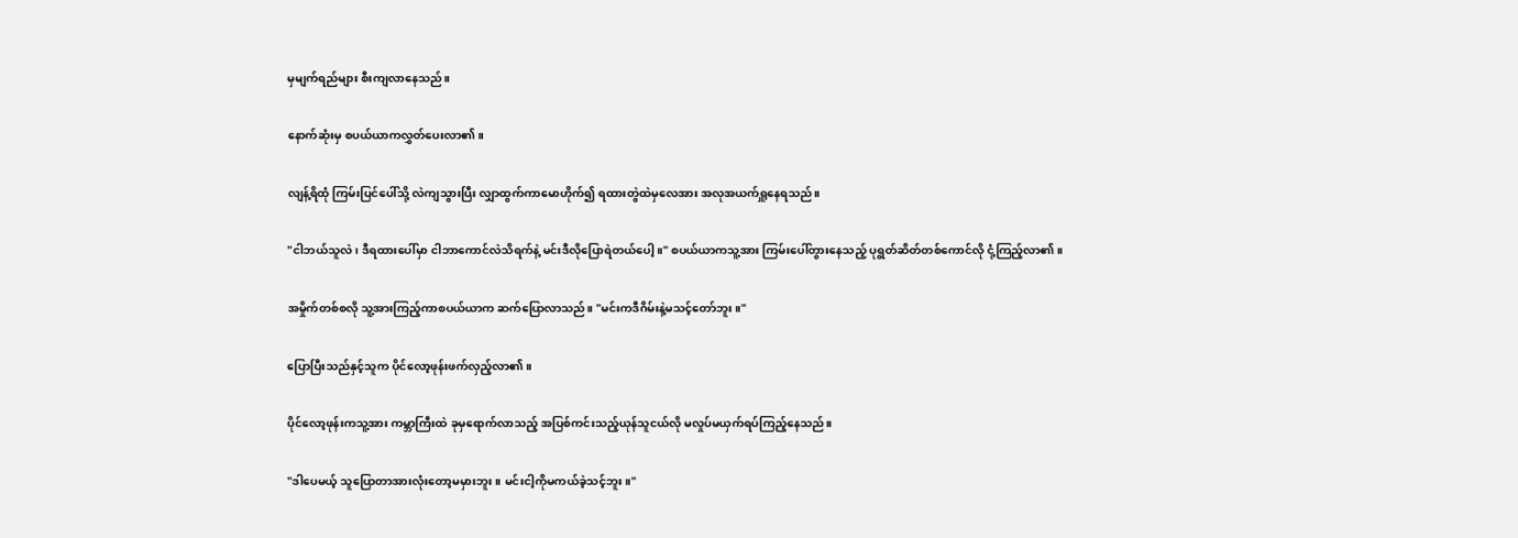မှမျက်ရည်များ စီးကျလာနေသည်။

နောက်ဆုံးမှ စပယ်ယာကလွှတ်ပေးလာ၏။

လျန့်ရိထုံ ကြမ်းပြင်ပေါ်သို့ လဲကျသွားပြီး လျှာထွက်ကာမောဟိုက်၍ ရထားတွဲထဲမှလေအား အလုအယက်ရှူနေရသည်။

"ငါဘယ်သူလဲ၊ ဒီရထားပေါ်မှာ ငါဘာကောင်လဲသိရက်နဲ့ မင်းဒီလိုပြောရဲတယ်ပေါ့။" စပယ်ယာကသူ့အား ကြမ်းပေါ်တွားနေသည့် ပုရွတ်ဆိတ်တစ်ကောင်လို ငုံ့ကြည့်လာ၏။

အမှိုက်တစ်စလို သူ့အားကြည့်ကာစပယ်ယာက ဆက်ပြောလာသည်။ "မင်းကဒီဂိမ်းနဲ့မသင့်တော်ဘူး။"

ပြောပြီးသည်နှင့်သူက ပိုင်လော့ဖုန်းဖက်လှည့်လာ၏။

ပိုင်လော့ဖုန်းကသူ့အား ကမ္ဘာကြီးထဲ ခုမှရောက်လာသည့် အပြစ်ကင်းသည့်ယုန်သူငယ်လို မလှုပ်မယှက်ရပ်ကြည့်နေသည်။

"ဒါပေမယ့် သူပြောတာအားလုံးတော့မမှားဘူး။ မင်းငါ့ကိုမကယ်ခဲ့သင့်ဘူး။"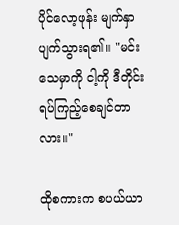ပိုင်လော့ဖုန်း မျက်နှာပျက်သွားရ၏။ "မင်းသေမှာကို ငါ့ကို ဒီတိုင်းရပ်ကြည့်စေချင်တာလား။"

ထိုစကားက စပယ်ယာ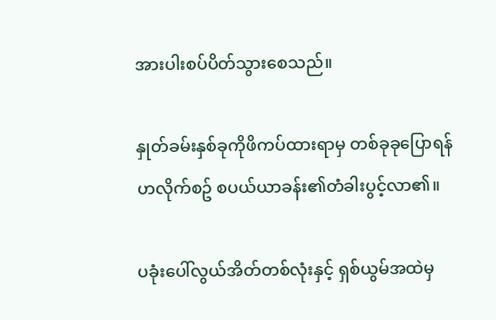အားပါးစပ်ပိတ်သွားစေသည်။

နှုတ်ခမ်းနှစ်ခုကိုဖိကပ်ထားရာမှ တစ်ခုခုပြောရန်ဟလိုက်စဥ် စပယ်ယာခန်း၏တံခါးပွင့်လာ၏။

ပခုံးပေါ်လွယ်အိတ်တစ်လုံးနှင့် ရှစ်ယွမ်အထဲမှ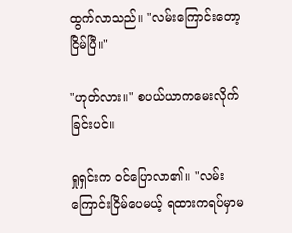ထွက်လာသည်။ "လမ်းကြောင်းတော့ငြိမ်ပြီ။"

"ဟုတ်လား။" စပယ်ယာကမေးလိုက်ခြင်းပင်။

ရှုရှင်းက ဝင်ပြောလာ၏။ "လမ်းကြောင်းငြိမ်ပေမယ့် ရထားကရပ်မှာမ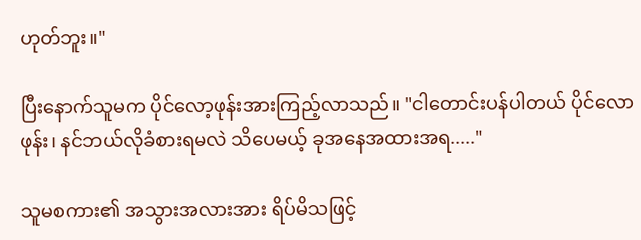ဟုတ်ဘူး။"

ပြီးနောက်သူမက ပိုင်လော့ဖုန်းအားကြည့်လာသည်။ "ငါတောင်းပန်ပါတယ် ပိုင်လောဖုန်း၊ နင်ဘယ်လိုခံစားရမလဲ သိပေမယ့် ခုအနေအထားအရ....."

သူမစကား၏ အသွားအလားအား ရိပ်မိသဖြင့်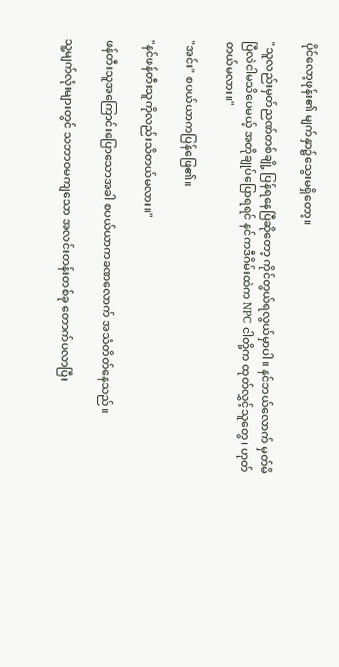ပိုင်လော့ဖုန်း၏ မျက်နှာ၌သွေးမရှိတော့။

"သူလည်းမှတ်ညဏ်တစ်ချို့ ပြန်ရနေပြီဆိုတော့ ကိုင်တွယ်ရလွယ်မှာပါ။ နင်ဘယ်လောက် မှတ်မိပြီလဲငါမသိပေမယ့် အတိုချုပ်ပြောရရင် နင်ကဒီဂိမ်းထဲက NPC ငါတို့က ထုတ်လွှင့်သူတွေ၊ ဟုတ်တယ်မလား။"

"အင်း" စပယ်ယာကပြန်ဖြေ၏။

"နင်ဖန်တီးသူကိုလည်းသိတယ်မလား။"

ဖန်တီးသူအကြောင်းပြောသောအခါ စပယ်ယာကခဏလောက် အသံတိတ်နေသည်။

သူ့မျက်လုံးများတွင် သဘာဝမကျသော အလင်းတန်းတစ်ခု တောက်ပလာပြီး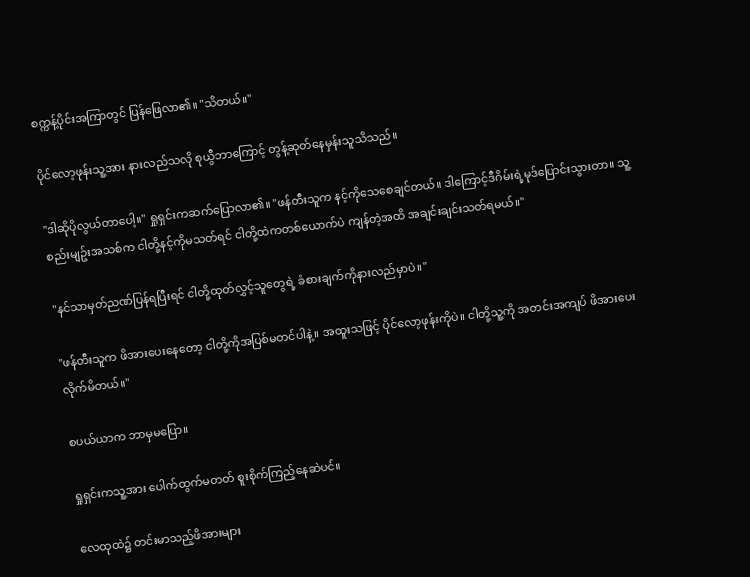စက္ကန့်ပိုင်းအကြာတွင် ပြန်ဖြေလာ၏။ "သိတယ်။"

ပိုင်လော့ဖုန်းသူ့အား နားလည်သလို စုယွီဘာကြောင့် တွန့်ဆုတ်နေမှန်းသူသိသည်။

"ဒါဆိုပိုလွယ်တာပေါ့။" ရှုရှင်းကဆက်ပြောလာ၏။ "ဖန်တီးသူက နင့်ကိုသေစေချင်တယ်။ ဒါကြောင့်ဒီဂိမ်းရဲ့မုဒ်ပြောင်းသွားတာ။ သူ့စည်းမျဥ်းအသစ်က ငါတို့နင့်ကိုမသတ်ရင် ငါတို့ထဲကတစ်ယောက်ပဲ ကျန်တဲ့အထိ အချင်းချင်းသတ်ရမယ်။"

"နင်သာမှတ်ညဏ်ပြန်ရပြီးရင် ငါတို့ထုတ်လွှင့်သူတွေရဲ့ ခံစားချက်ကိုနားလည်မှာပဲ။"

"ဖန်တီးသူက ဖိအားပေးနေတော့ ငါတို့ကိုအပြစ်မတင်ပါနဲ့။ အထူးသဖြင့် ပိုင်လော့ဖုန်းကိုပဲ။ ငါတို့သူ့ကို အတင်းအကျပ် ဖိအားပေးလိုက်မိတယ်။"

စပယ်ယာက ဘာမှမပြော။

ရှုရှင်းကသူ့အား ပေါက်ထွက်မတတ် စူးစိုက်ကြည့်နေဆဲပင်။

လေထုထဲ၌ တင်းမာသည့်ဖိအားများ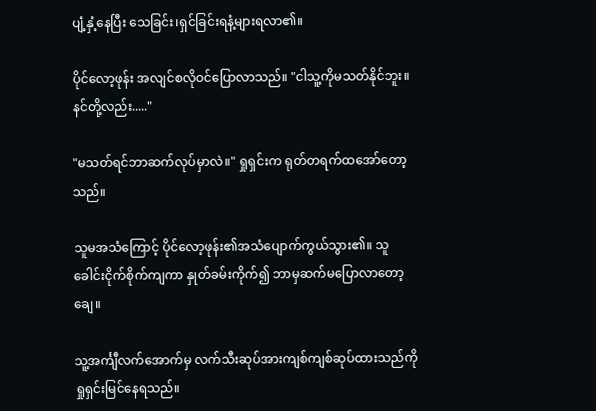ပျံ့နှံ့နေပြီး သေခြင်း၊ရှင်ခြင်းရနံ့များရလာ၏။

ပိုင်လော့ဖုန်း အလျင်စလိုဝင်ပြောလာသည်။ "ငါသူ့ကိုမသတ်နိုင်ဘူး။ နင်တို့လည်း....."

"မသတ်ရင်ဘာဆက်လုပ်မှာလဲ။" ရှုရှင်းက ရုတ်တရက်ထအော်တော့သည်။

သူမအသံကြောင့် ပိုင်လော့ဖုန်း၏အသံပျောက်ကွယ်သွား၏။ သူခေါင်းငိုက်စိုက်ကျကာ နှုတ်ခမ်းကိုက်၍ ဘာမှဆက်မပြောလာတော့ချေ။

သူ့အင်္ကျီလက်အောက်မှ လက်သီးဆုပ်အားကျစ်ကျစ်ဆုပ်ထားသည်ကို ရှုရှင်းမြင်နေရသည်။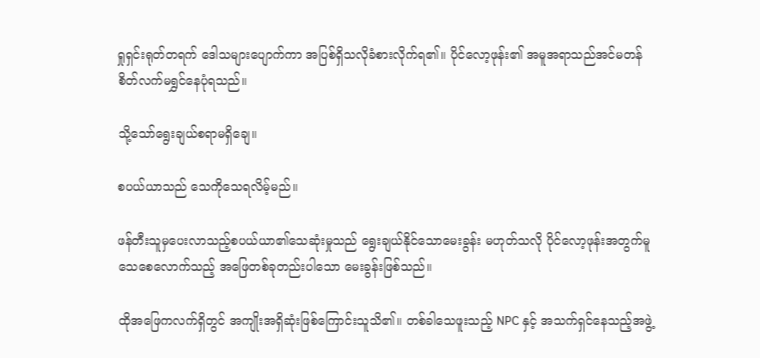ရှုရှင်းရုတ်တရက် ဒေါသများပျောက်ကာ အပြစ်ရှိသလိုခံစားလိုက်ရ၏။ ပိုင်လော့ဖုန်း၏ အမူအရာသည်အင်မတန် စိတ်လက်မရွှင်နေပုံရသည်။

သို့သော်ရွေးချယ်စရာမရှိချေ။

စပယ်ယာသည် သေကိုသေရလိမ့်မည်။

ဖန်တီးသူမှပေးလာသည့်စပယ်ယာ၏သေဆုံးမှုသည် ရွေးချယ်နိုင်သောမေးခွန်း မဟုတ်သလို ပိုင်လော့ဖုန်းအတွက်မူ သေစေလောက်သည့် အဖြေတစ်ခုတည်းပါသော မေးခွန်းဖြစ်သည်။

ထိုအဖြေကလက်ရှိတွင် အကျိုးအရှိဆုံးဖြစ်ကြောင်းသူသိ၏။ တစ်ခါသေဖူးသည့် NPC နှင့် အသက်ရှင်နေသည့်အဖွဲ့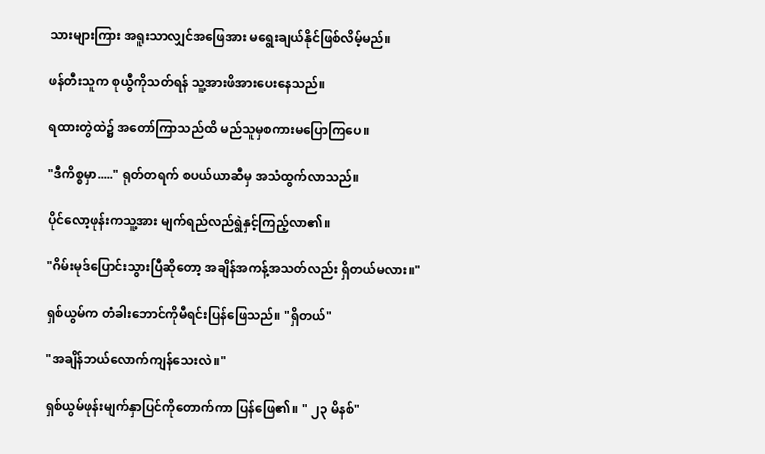သားများကြား အရူးသာလျှင်အဖြေအား မရွေးချယ်နိုင်ဖြစ်လိမ့်မည်။

ဖန်တီးသူက စုယွီကိုသတ်ရန် သူ့အားဖိအားပေးနေသည်။

ရထားတွဲထဲ၌ အတော်ကြာသည်ထိ မည်သူမှစကားမပြောကြပေ။

"ဒီကိစ္စမှာ....." ရုတ်တရက် စပယ်ယာဆီမှ အသံထွက်လာသည်။

ပိုင်လော့ဖုန်းကသူ့အား မျက်ရည်လည်ရွဲနှင့်ကြည့်လာ၏။

"ဂိမ်းမုဒ်ပြောင်းသွားပြီဆိုတော့ အချိန်အကန့်အသတ်လည်း ရှိတယ်မလား။"

ရှစ်ယွမ်က တံခါးဘောင်ကိုမီရင်းပြန်ဖြေသည်။ "ရှိတယ်"

"အချိန်ဘယ်လောက်ကျန်သေးလဲ။"

ရှစ်ယွမ်ဖုန်းမျက်နှာပြင်ကိုတောက်ကာ ပြန်ဖြေ၏။ " ၂၃ မိနစ်"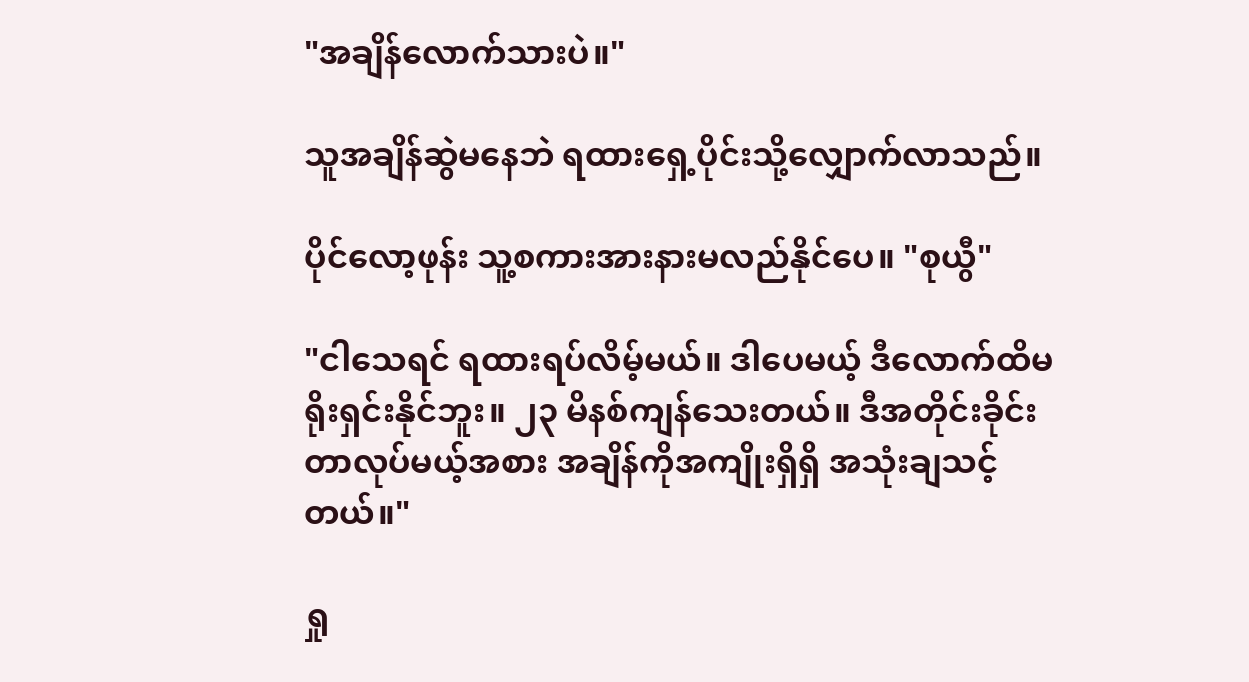"အချိန်လောက်သားပဲ။"

သူအချိန်ဆွဲမနေဘဲ ရထားရှေ့ပိုင်းသို့လျှောက်လာသည်။

ပိုင်လော့ဖုန်း သူ့စကားအားနားမလည်နိုင်ပေ။ "စုယွီ"

"ငါသေရင် ရထားရပ်လိမ့်မယ်။ ဒါပေမယ့် ဒီလောက်ထိမရိုးရှင်းနိုင်ဘူး။ ၂၃ မိနစ်ကျန်သေးတယ်။ ဒီအတိုင်းခိုင်းတာလုပ်မယ့်အစား အချိန်ကိုအကျိုးရှိရှိ အသုံးချသင့်တယ်။"

ရှု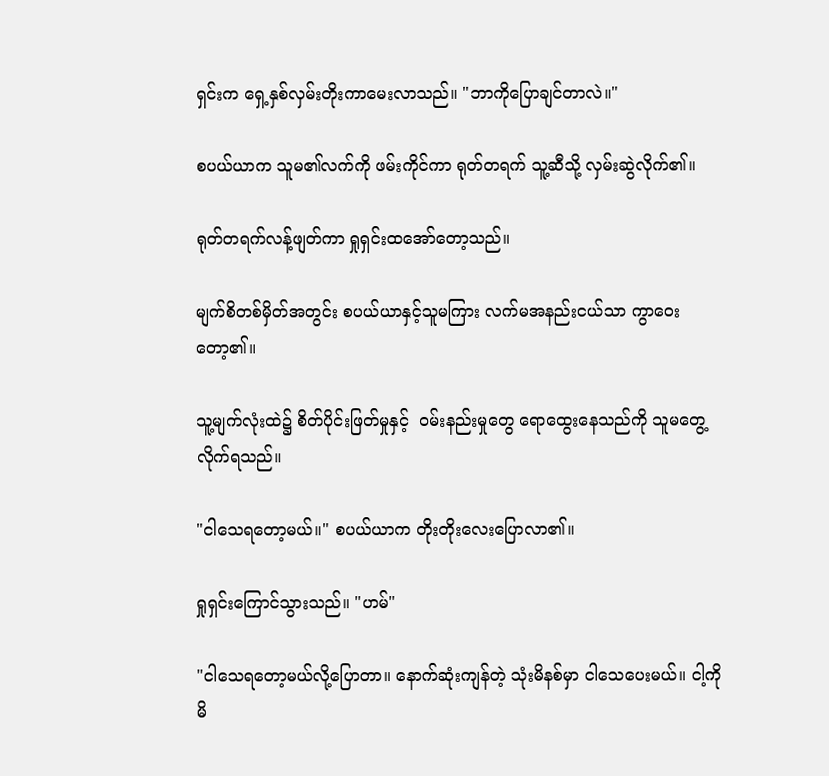ရှင်းက ရှေ့နှစ်လှမ်းတိုးကာမေးလာသည်။ "ဘာကိုပြောချင်တာလဲ။"

စပယ်ယာက သူမ၏လက်ကို ဖမ်းကိုင်ကာ ရုတ်တရက် သူ့ဆီသို့ လှမ်းဆွဲလိုက်၏။

ရုတ်တရက်လန့်ဖျတ်ကာ ရှုရှင်းထအော်တော့သည်။

မျက်စိတစ်မှိတ်အတွင်း စပယ်ယာနှင့်သူမကြား လက်မအနည်းငယ်သာ ကွာဝေးတော့၏။

သူ့မျက်လုံးထဲ၌ စိတ်ပိုင်းဖြတ်မှုနှင့်  ဝမ်းနည်းမှုတွေ ရောထွေးနေသည်ကို သူမတွေ့လိုက်ရသည်။

"ငါသေရတော့မယ်။" စပယ်ယာက တိုးတိုးလေးပြောလာ၏။

ရှုရှင်းကြောင်သွားသည်။ "ဟမ်"

"ငါသေရတော့မယ်လို့ပြောတာ။ နောက်ဆုံးကျန်တဲ့ သုံးမိနစ်မှာ ငါသေပေးမယ်။ ငါ့ကိုမိ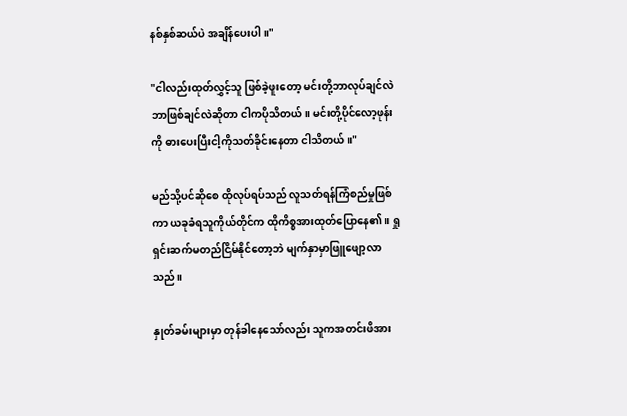နစ်နှစ်ဆယ်ပဲ အချိန်ပေးပါ။"

"ငါလည်းထုတ်လွှင့်သူ ဖြစ်ခဲ့ဖူးတော့ မင်းတို့ဘာလုပ်ချင်လဲ ဘာဖြစ်ချင်လဲဆိုတာ ငါကပိုသိတယ်။ မင်းတို့ပိုင်လော့ဖုန်းကို ဓားပေးပြီးငါ့ကိုသတ်ခိုင်းနေတာ ငါသိတယ်။"

မည်သို့ပင်ဆိုစေ ထိုလုပ်ရပ်သည် လူသတ်ရန်ကြံစည်မှုဖြစ်ကာ ယခုခံရသူကိုယ်တိုင်က ထိုကိစ္စအားထုတ်ပြောနေ၏။ ရှုရှင်းဆက်မတည်ငြိမ်နိုင်တော့ဘဲ မျက်နှာမှာဖြူဖျော့လာသည်။

နှုတ်ခမ်းများမှာ တုန်ခါနေသော်လည်း သူကအတင်းဖိအား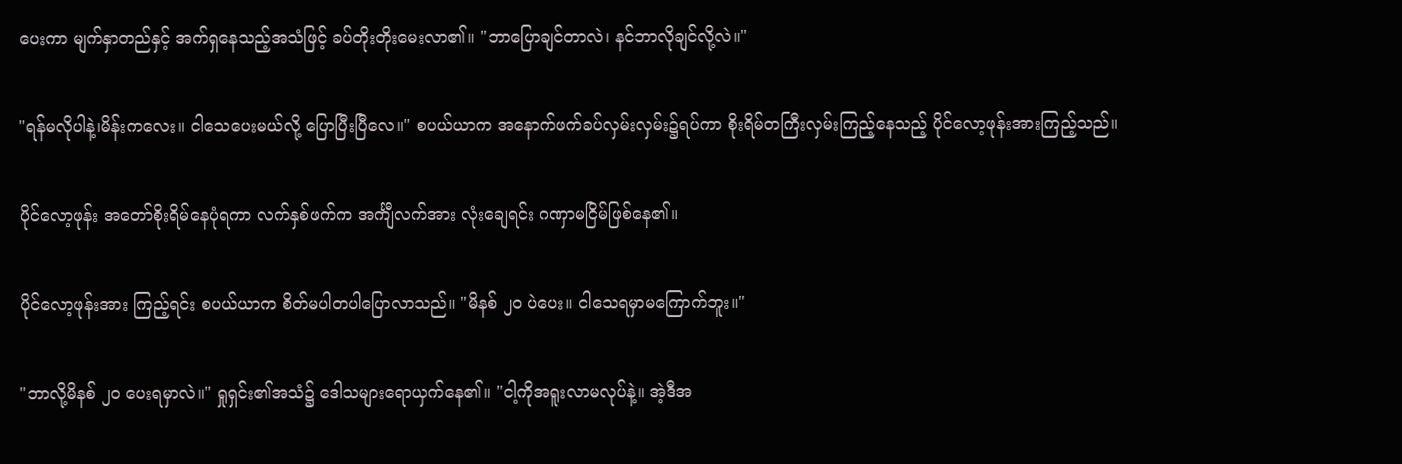ပေးကာ မျက်နှာတည်နှင့် အက်ရှနေသည့်အသံဖြင့် ခပ်တိုးတိုးမေးလာ၏။ "ဘာပြောချင်တာလဲ၊ နင်ဘာလိုချင်လို့လဲ။"

"ရန်မလိုပါနဲ့၊မိန်းကလေး။ ငါသေပေးမယ်လို့ ပြောပြီးပြီလေ။" စပယ်ယာက အနောက်ဖက်ခပ်လှမ်းလှမ်း၌ရပ်ကာ စိုးရိမ်တကြီးလှမ်းကြည့်နေသည့် ပိုင်လော့ဖုန်းအားကြည့်သည်။

ပိုင်လော့ဖုန်း အတော်စိုးရိမ်နေပုံရကာ လက်နှစ်ဖက်က အင်္ကျီလက်အား လုံးချေရင်း ဂဏှာမငြိမ်ဖြစ်နေ၏။

ပိုင်လော့ဖုန်းအား ကြည့်ရင်း စပယ်ယာက စိတ်မပါတပါပြောလာသည်။ "မိနစ် ၂၀ ပဲပေး။ ငါသေရမှာမကြောက်ဘူး။"

"ဘာလို့မိနစ် ၂၀ ပေးရမှာလဲ။" ရှုရှင်း၏အသံ၌ ဒေါသများရောယှက်နေ၏။ "ငါ့ကိုအရူးလာမလုပ်နဲ့။ အဲ့ဒီအ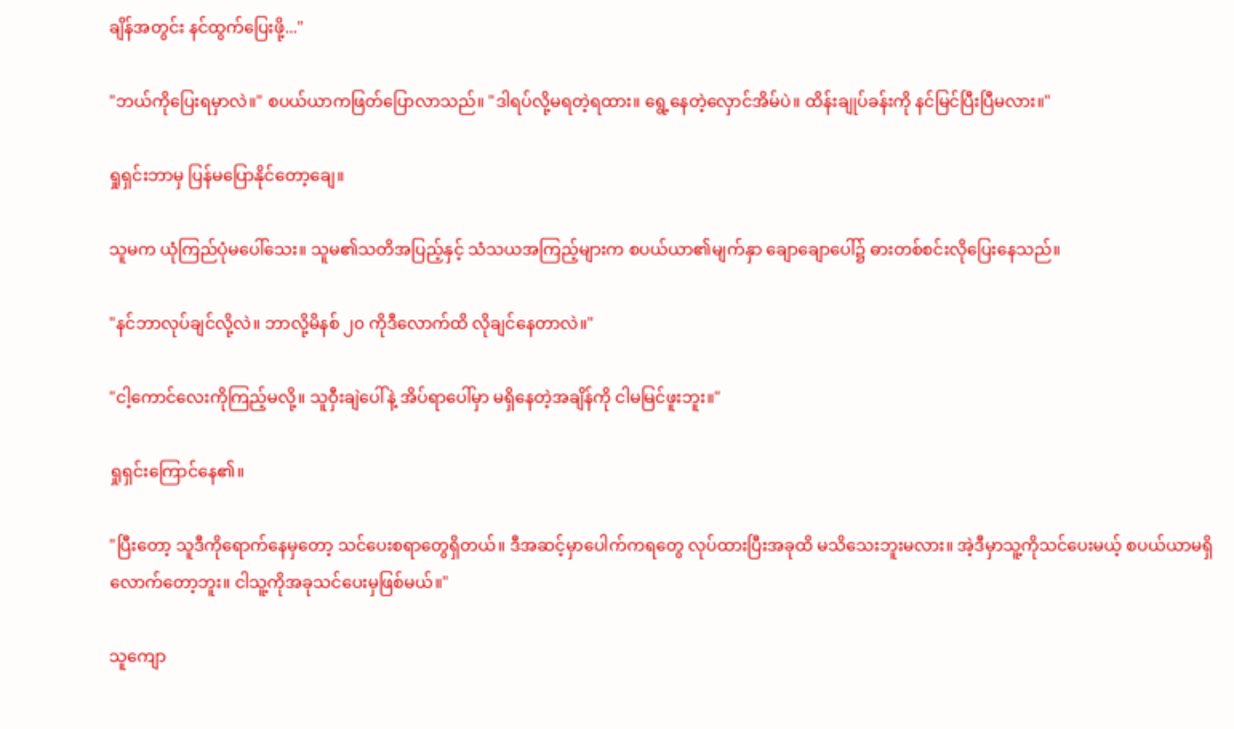ချိန်အတွင်း နင်ထွက်ပြေးဖို့..."

"ဘယ်ကိုပြေးရမှာလဲ။" စပယ်ယာကဖြတ်ပြောလာသည်။ "ဒါရပ်လို့မရတဲ့ရထား။ ရွေ့နေတဲ့လှောင်အိမ်ပဲ။ ထိန်းချုပ်ခန်းကို နင်မြင်ပြီးပြီမလား။"

ရှုရှင်းဘာမှ ပြန်မပြောနိုင်တော့ချေ။

သူမက ယုံကြည်ပုံမပေါ်သေး။ သူမ၏သတိအပြည့်နှင့် သံသယအကြည့်များက စပယ်ယာ၏မျက်နှာ ချောချောပေါ်၌ ဓားတစ်စင်းလိုပြေးနေသည်။

"နင်ဘာလုပ်ချင်လို့လဲ။ ဘာလို့မိနစ် ၂၀ ကိုဒီလောက်ထိ လိုချင်နေတာလဲ။"

"ငါ့ကောင်လေးကိုကြည့်မလို့။ သူဝှီးချဲပေါ်နဲ့ အိပ်ရာပေါ်မှာ မရှိနေတဲ့အချိန်ကို ငါမမြင်ဖူးဘူး။"

ရှုရှင်းကြောင်နေ၏။

"ပြီးတော့ သူဒီကိုရောက်နေမှတော့ သင်ပေးစရာတွေရှိတယ်။ ဒီအဆင့်မှာပေါက်ကရတွေ လုပ်ထားပြီးအခုထိ မသိသေးဘူးမလား။ အဲ့ဒီမှာသူ့ကိုသင်ပေးမယ့် စပယ်ယာမရှိလောက်တော့ဘူး။ ငါသူ့ကိုအခုသင်ပေးမှဖြစ်မယ်။"

သူကျော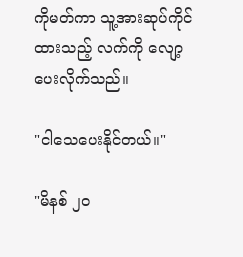ကိုမတ်ကာ သူ့အားဆုပ်ကိုင်ထားသည့် လက်ကို လျော့ပေးလိုက်သည်။

"ငါသေပေးနိုင်တယ်။"

"မိနစ် ၂၀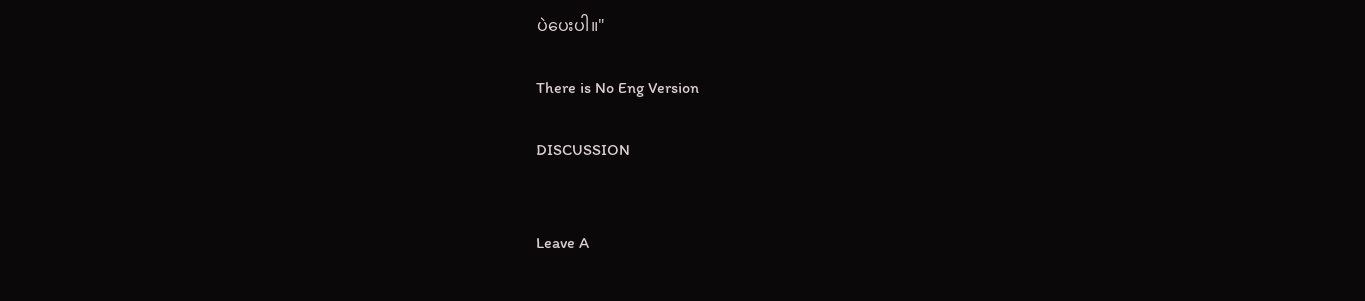ပဲပေးပါ။"

There is No Eng Version

DISCUSSION


Leave A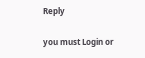Reply

you must Login or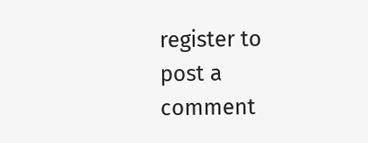register to post a comment